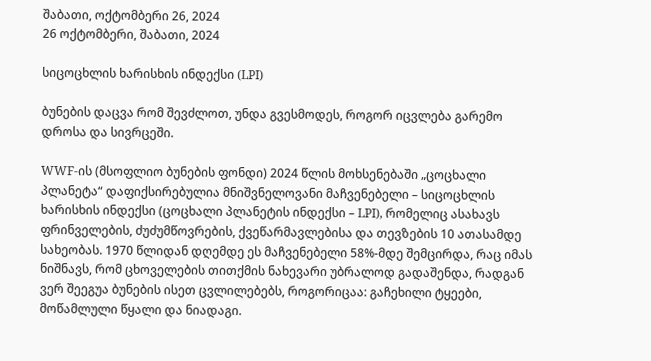შაბათი, ოქტომბერი 26, 2024
26 ოქტომბერი, შაბათი, 2024

სიცოცხლის ხარისხის ინდექსი (LPI)

ბუნების დაცვა რომ შევძლოთ, უნდა გვესმოდეს, როგორ იცვლება გარემო დროსა და სივრცეში.

WWF-ის (მსოფლიო ბუნების ფონდი) 2024 წლის მოხსენებაში „ცოცხალი პლანეტა“ დაფიქსირებულია მნიშვნელოვანი მაჩვენებელი – სიცოცხლის ხარისხის ინდექსი (ცოცხალი პლანეტის ინდექსი – LPI), რომელიც ასახავს ფრინველების, ძუძუმწოვრების, ქვეწარმავლებისა და თევზების 10 ათასამდე სახეობას. 1970 წლიდან დღემდე ეს მაჩვენებელი 58%-მდე შემცირდა, რაც იმას ნიშნავს, რომ ცხოველების თითქმის ნახევარი უბრალოდ გადაშენდა, რადგან ვერ შეეგუა ბუნების ისეთ ცვლილებებს, როგორიცაა: გაჩეხილი ტყეები, მოწამლული წყალი და ნიადაგი.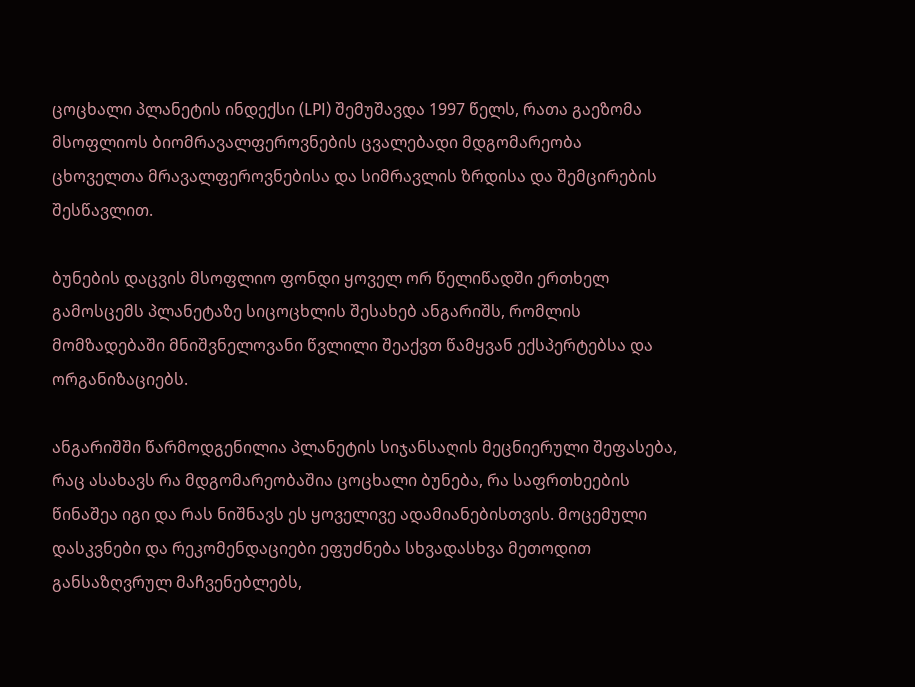ცოცხალი პლანეტის ინდექსი (LPI) შემუშავდა 1997 წელს, რათა გაეზომა მსოფლიოს ბიომრავალფეროვნების ცვალებადი მდგომარეობა ცხოველთა მრავალფეროვნებისა და სიმრავლის ზრდისა და შემცირების შესწავლით.

ბუნების დაცვის მსოფლიო ფონდი ყოველ ორ წელიწადში ერთხელ გამოსცემს პლანეტაზე სიცოცხლის შესახებ ანგარიშს, რომლის მომზადებაში მნიშვნელოვანი წვლილი შეაქვთ წამყვან ექსპერტებსა და ორგანიზაციებს.

ანგარიშში წარმოდგენილია პლანეტის სიჯანსაღის მეცნიერული შეფასება, რაც ასახავს რა მდგომარეობაშია ცოცხალი ბუნება, რა საფრთხეების წინაშეა იგი და რას ნიშნავს ეს ყოველივე ადამიანებისთვის. მოცემული დასკვნები და რეკომენდაციები ეფუძნება სხვადასხვა მეთოდით განსაზღვრულ მაჩვენებლებს,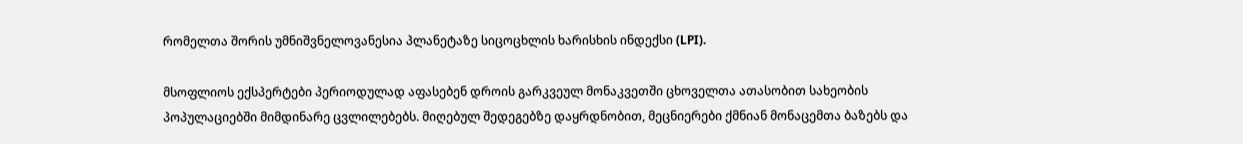რომელთა შორის უმნიშვნელოვანესია პლანეტაზე სიცოცხლის ხარისხის ინდექსი (LPI).

მსოფლიოს ექსპერტები პერიოდულად აფასებენ დროის გარკვეულ მონაკვეთში ცხოველთა ათასობით სახეობის პოპულაციებში მიმდინარე ცვლილებებს. მიღებულ შედეგებზე დაყრდნობით, მეცნიერები ქმნიან მონაცემთა ბაზებს და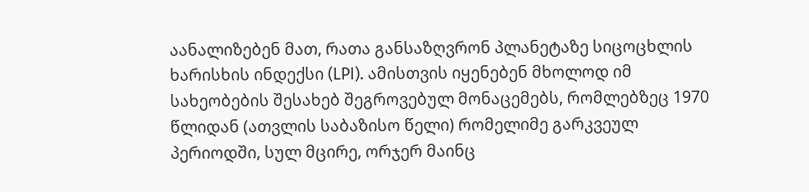აანალიზებენ მათ, რათა განსაზღვრონ პლანეტაზე სიცოცხლის ხარისხის ინდექსი (LPI). ამისთვის იყენებენ მხოლოდ იმ სახეობების შესახებ შეგროვებულ მონაცემებს, რომლებზეც 1970 წლიდან (ათვლის საბაზისო წელი) რომელიმე გარკვეულ პერიოდში, სულ მცირე, ორჯერ მაინც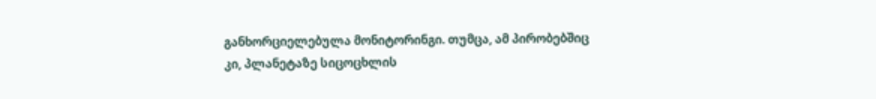განხორციელებულა მონიტორინგი. თუმცა, ამ პირობებშიც კი, პლანეტაზე სიცოცხლის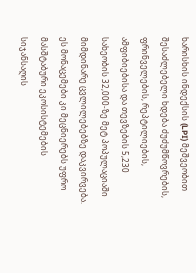ხარისხის ინდექსის (LPI) მეშვეობით შესაძლებელი ხდება ძუძუმწოვრების, ფრინველების, რეპტილიების, ამფიბიებისა და თევზების 5,230 სახეობის 32,000-ზე მეტ პოპულაციაში მიმდინარე ცვლილებებზე დაკვირვება. ეს მონაცემები კი მეცნიერებს უფრო მასშტაბური ეკოსისტემების სიჯანსაღის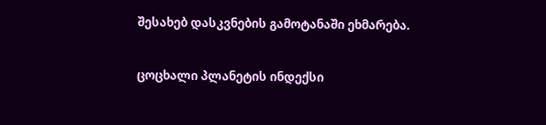შესახებ დასკვნების გამოტანაში ეხმარება.

ცოცხალი პლანეტის ინდექსი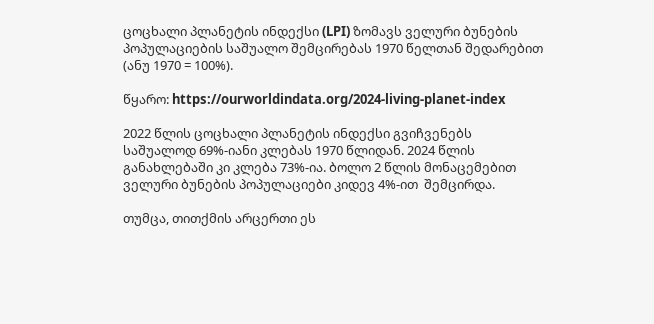ცოცხალი პლანეტის ინდექსი (LPI) ზომავს ველური ბუნების პოპულაციების საშუალო შემცირებას 1970 წელთან შედარებით (ანუ 1970 = 100%).

წყარო: https://ourworldindata.org/2024-living-planet-index

2022 წლის ცოცხალი პლანეტის ინდექსი გვიჩვენებს საშუალოდ 69%-იანი კლებას 1970 წლიდან. 2024 წლის განახლებაში კი კლება 73%-ია. ბოლო 2 წლის მონაცემებით ველური ბუნების პოპულაციები კიდევ 4%-ით  შემცირდა.

თუმცა, თითქმის არცერთი ეს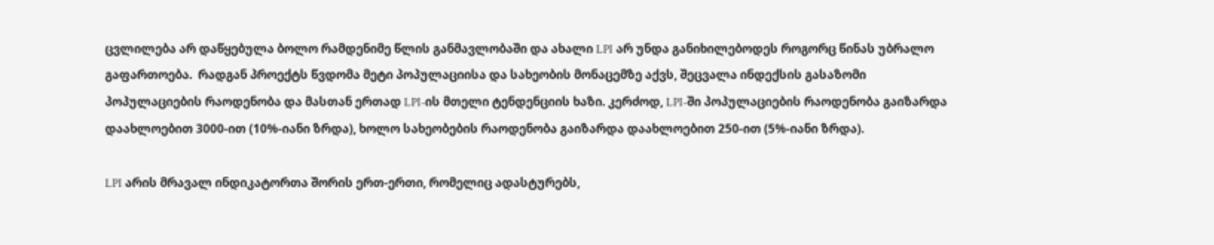ცვლილება არ დაწყებულა ბოლო რამდენიმე წლის განმავლობაში და ახალი LPI არ უნდა განიხილებოდეს როგორც წინას უბრალო გაფართოება.  რადგან პროექტს წვდომა მეტი პოპულაციისა და სახეობის მონაცემზე აქვს, შეცვალა ინდექსის გასაზომი პოპულაციების რაოდენობა და მასთან ერთად LPI-ის მთელი ტენდენციის ხაზი. კერძოდ, LPI-ში პოპულაციების რაოდენობა გაიზარდა დაახლოებით 3000-ით (10%-იანი ზრდა), ხოლო სახეობების რაოდენობა გაიზარდა დაახლოებით 250-ით (5%-იანი ზრდა).

LPI არის მრავალ ინდიკატორთა შორის ერთ-ერთი, რომელიც ადასტურებს,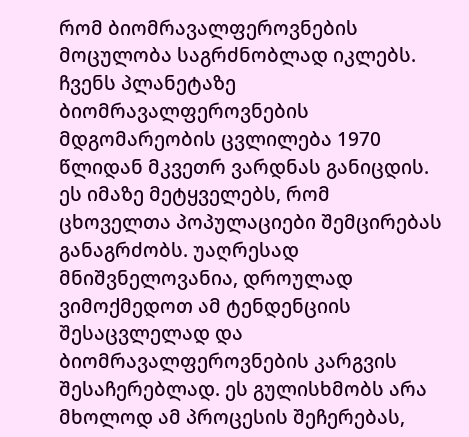რომ ბიომრავალფეროვნების მოცულობა საგრძნობლად იკლებს. ჩვენს პლანეტაზე ბიომრავალფეროვნების მდგომარეობის ცვლილება 1970 წლიდან მკვეთრ ვარდნას განიცდის. ეს იმაზე მეტყველებს, რომ ცხოველთა პოპულაციები შემცირებას განაგრძობს. უაღრესად მნიშვნელოვანია, დროულად ვიმოქმედოთ ამ ტენდენციის შესაცვლელად და ბიომრავალფეროვნების კარგვის შესაჩერებლად. ეს გულისხმობს არა მხოლოდ ამ პროცესის შეჩერებას,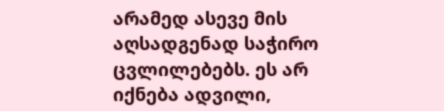არამედ ასევე მის აღსადგენად საჭირო ცვლილებებს. ეს არ იქნება ადვილი,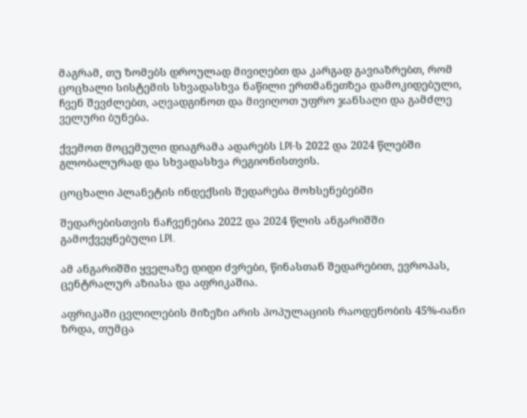მაგრამ, თუ ზომებს დროულად მივიღებთ და კარგად გავიაზრებთ, რომ ცოცხალი სისტემის სხვადასხვა ნაწილი ერთმანეთზეა დამოკიდებული, ჩვენ შევძლებთ, აღვადგინოთ და მივიღოთ უფრო ჯანსაღი და გამძლე ველური ბუნება.

ქვემოთ მოცემული დიაგრამა ადარებს LPI-ს 2022 და 2024 წლებში გლობალურად და სხვადასხვა რეგიონისთვის.

ცოცხალი პლანეტის ინდექსის შედარება მოხსენებებში

შედარებისთვის ნაჩვენებია 2022 და 2024 წლის ანგარიშში გამოქვეყნებული LPI.

ამ ანგარიშში ყველაზე დიდი ძვრები, წინასთან შედარებით, ევროპას, ცენტრალურ აზიასა და აფრიკაშია.

აფრიკაში ცვლილების მიზეზი არის პოპულაციის რაოდენობის 45%-იანი ზრდა, თუმცა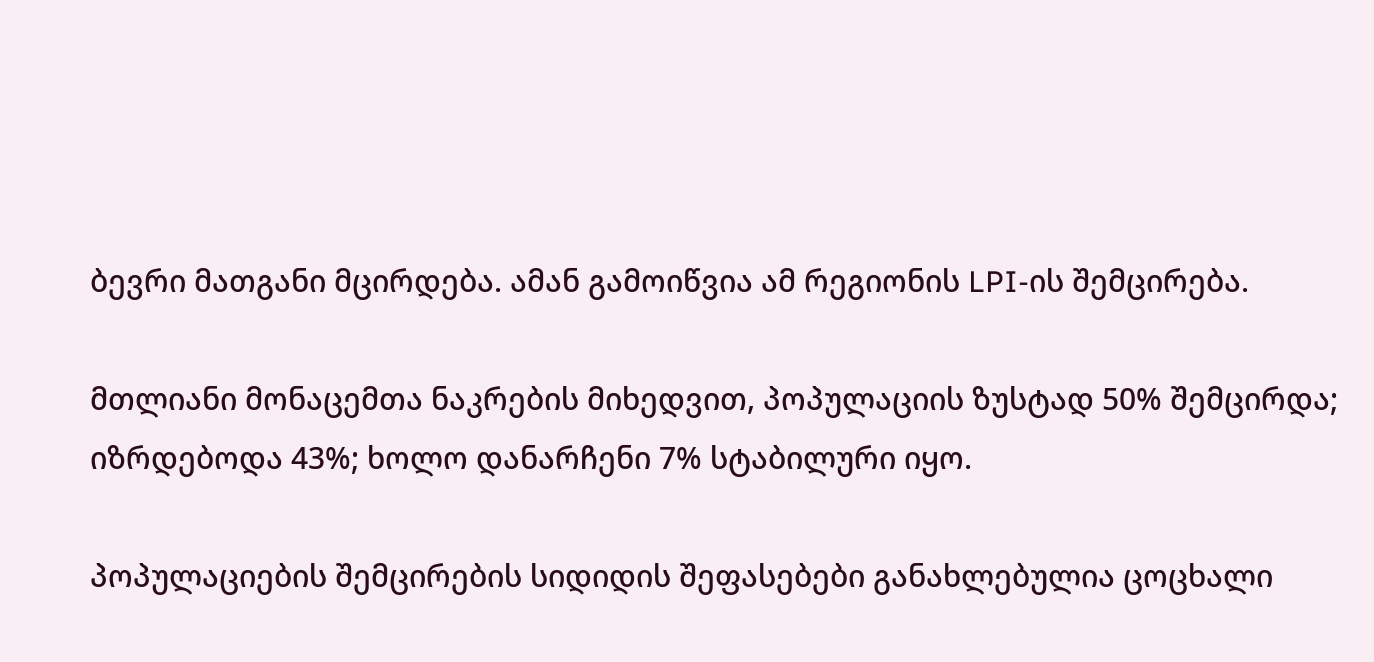ბევრი მათგანი მცირდება. ამან გამოიწვია ამ რეგიონის LPI-ის შემცირება.

მთლიანი მონაცემთა ნაკრების მიხედვით, პოპულაციის ზუსტად 50% შემცირდა; იზრდებოდა 43%; ხოლო დანარჩენი 7% სტაბილური იყო.

პოპულაციების შემცირების სიდიდის შეფასებები განახლებულია ცოცხალი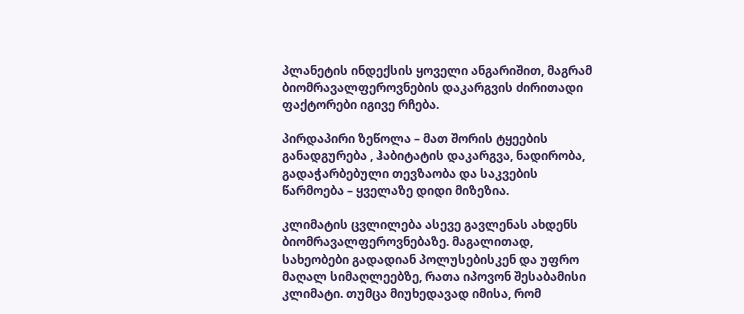პლანეტის ინდექსის ყოველი ანგარიშით, მაგრამ ბიომრავალფეროვნების დაკარგვის ძირითადი ფაქტორები იგივე რჩება.

პირდაპირი ზეწოლა – მათ შორის ტყეების განადგურება , ჰაბიტატის დაკარგვა, ნადირობა, გადაჭარბებული თევზაობა და საკვების წარმოება – ყველაზე დიდი მიზეზია.

კლიმატის ცვლილება ასევე გავლენას ახდენს ბიომრავალფეროვნებაზე. მაგალითად, სახეობები გადადიან პოლუსებისკენ და უფრო მაღალ სიმაღლეებზე, რათა იპოვონ შესაბამისი კლიმატი. თუმცა მიუხედავად იმისა, რომ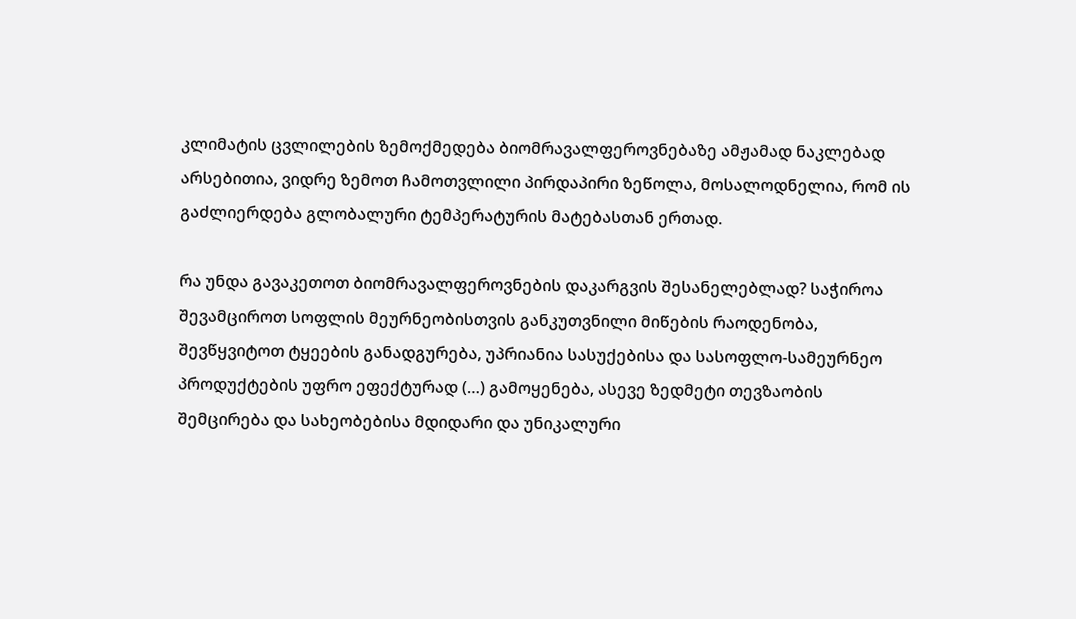კლიმატის ცვლილების ზემოქმედება ბიომრავალფეროვნებაზე ამჟამად ნაკლებად არსებითია, ვიდრე ზემოთ ჩამოთვლილი პირდაპირი ზეწოლა, მოსალოდნელია, რომ ის გაძლიერდება გლობალური ტემპერატურის მატებასთან ერთად.

რა უნდა გავაკეთოთ ბიომრავალფეროვნების დაკარგვის შესანელებლად? საჭიროა შევამციროთ სოფლის მეურნეობისთვის განკუთვნილი მიწების რაოდენობა, შევწყვიტოთ ტყეების განადგურება, უპრიანია სასუქებისა და სასოფლო-სამეურნეო პროდუქტების უფრო ეფექტურად (…) გამოყენება, ასევე ზედმეტი თევზაობის შემცირება და სახეობებისა მდიდარი და უნიკალური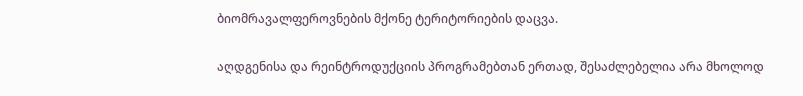ბიომრავალფეროვნების მქონე ტერიტორიების დაცვა.

აღდგენისა და რეინტროდუქციის პროგრამებთან ერთად, შესაძლებელია არა მხოლოდ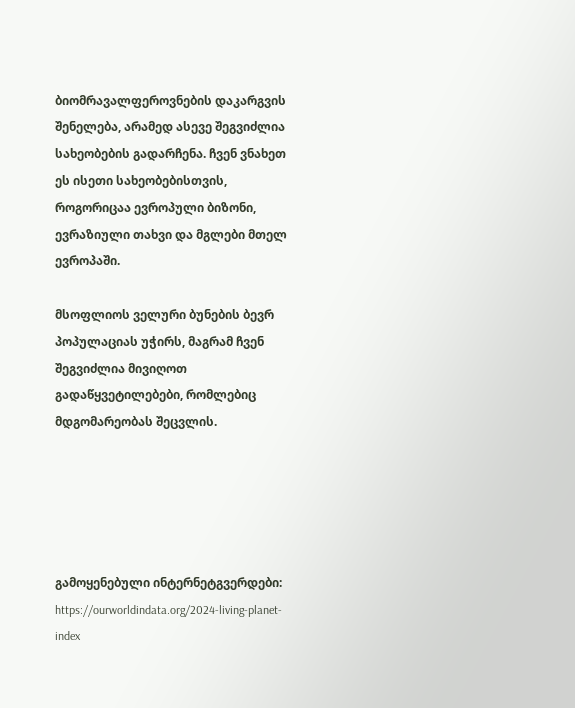ბიომრავალფეროვნების დაკარგვის შენელება, არამედ ასევე შეგვიძლია სახეობების გადარჩენა. ჩვენ ვნახეთ ეს ისეთი სახეობებისთვის, როგორიცაა ევროპული ბიზონი, ევრაზიული თახვი და მგლები მთელ ევროპაში.

მსოფლიოს ველური ბუნების ბევრ პოპულაციას უჭირს, მაგრამ ჩვენ შეგვიძლია მივიღოთ გადაწყვეტილებები, რომლებიც მდგომარეობას შეცვლის.





გამოყენებული ინტერნეტგვერდები: https://ourworldindata.org/2024-living-planet-index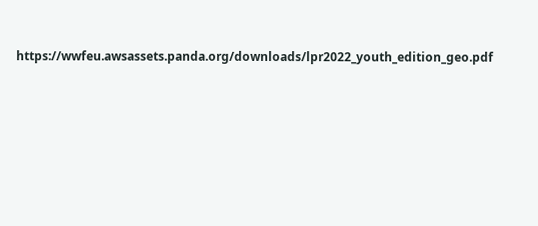https://wwfeu.awsassets.panda.org/downloads/lpr2022_youth_edition_geo.pdf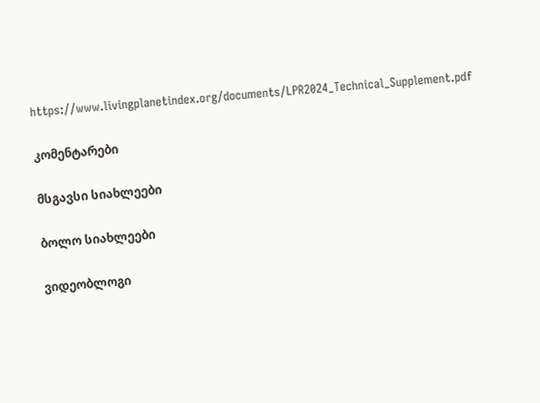https://www.livingplanetindex.org/documents/LPR2024_Technical_Supplement.pdf

კომენტარები

მსგავსი სიახლეები

ბოლო სიახლეები

ვიდეობლოგი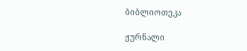ბიბლიოთეკა

ჟურნალი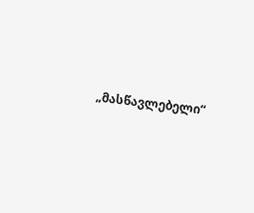„მასწავლებელი“